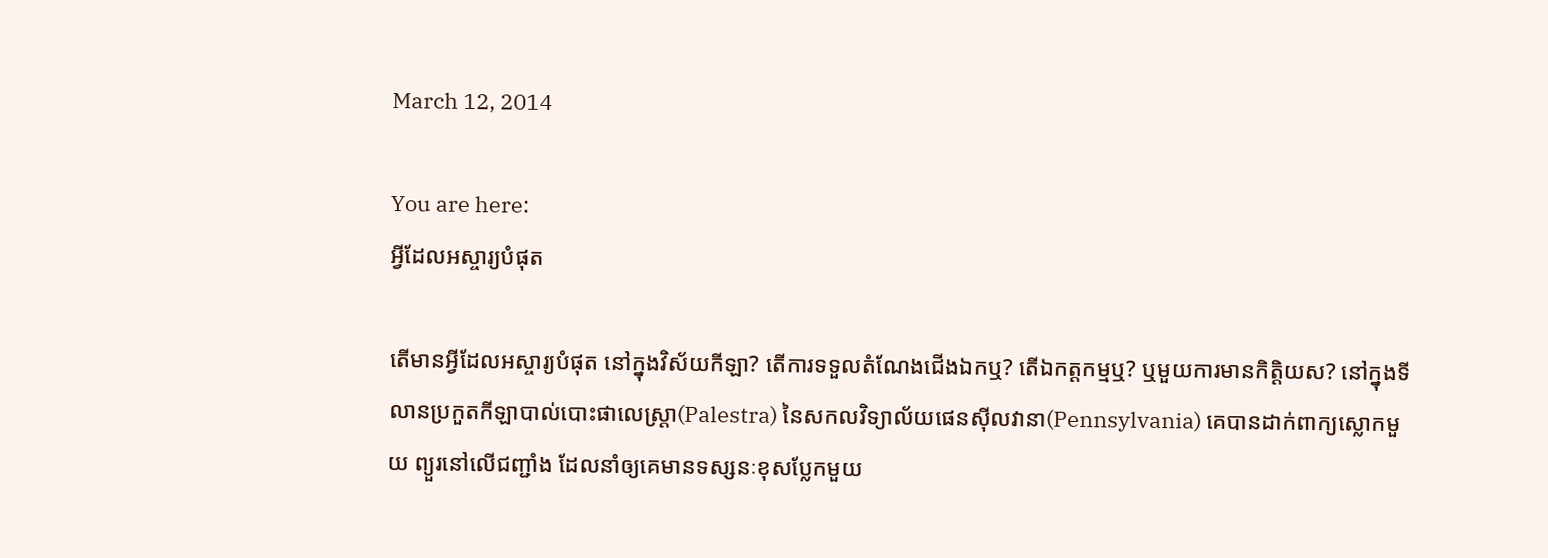March 12, 2014

You are here:
អ្វីដែលអស្ចារ្យបំផុត

តើមានអ្វីដែលអស្ចារ្យបំផុត នៅក្នុងវិស័យកីឡា? តើការទទួលតំណែងជើងឯកឬ? តើឯកត្តកម្មឬ? ឬមួយការមានកិត្តិយស? នៅក្នុងទីលានប្រកួតកីឡាបាល់បោះផាលេស្ត្រា(Palestra) នៃសកលវិទ្យាល័យផេនស៊ីលវានា(Pennsylvania) គេបានដាក់ពាក្យស្លោកមួយ ព្យួរនៅលើជញ្ជាំង ដែលនាំឲ្យគេមានទស្សនៈខុសប្លែកមួយ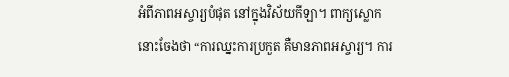អំពីភាពអស្ចារ្យបំផុត នៅក្នុងវិស័យកីឡា។ ពាក្យស្លោកនោះចែងថា “ការឈ្នះការប្រកួត គឺមានភាពអស្ចារ្យ។ ការ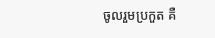ចូលរួមប្រកួត គឺ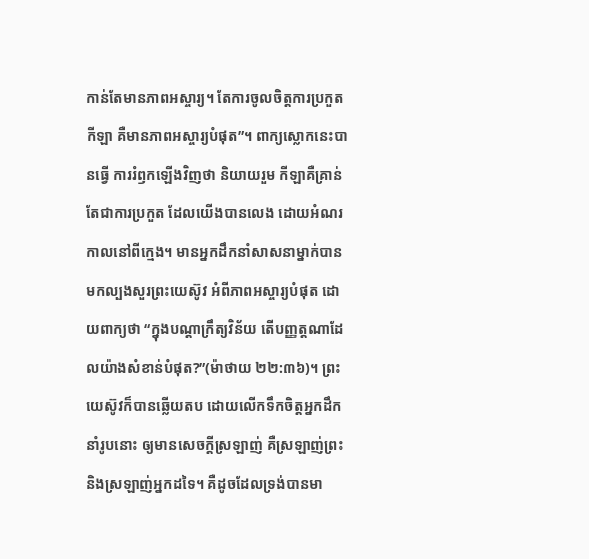កាន់តែមានភាពអស្ចារ្យ។ តែការចូលចិត្តការប្រកួតកីឡា គឺមានភាពអស្ចារ្យបំផុត”។ ពាក្យស្លោកនេះបានធ្វើ ការរំឭកឡើងវិញថា និយាយរួម កីឡាគឺគ្រាន់តែជាការប្រកួត ដែលយើងបានលេង ដោយអំណរកាលនៅពីក្មេង។ មានអ្នកដឹកនាំសាសនាម្នាក់បានមកល្បងសួរព្រះយេស៊ូវ អំពីភាពអស្ចារ្យបំផុត ដោយពាក្យថា “ក្នុងបណ្តាក្រឹត្យវិន័យ តើបញ្ញត្តណាដែលយ៉ាងសំខាន់បំផុត?”(ម៉ាថាយ ២២:៣៦)។ ព្រះយេស៊ូវក៏បានឆ្លើយតប ដោយលើកទឹកចិត្តអ្នកដឹកនាំរូបនោះ ឲ្យមានសេចក្តីស្រឡាញ់ គឺស្រឡាញ់ព្រះ និងស្រឡាញ់អ្នកដទៃ។ គឺដូចដែលទ្រង់បានមា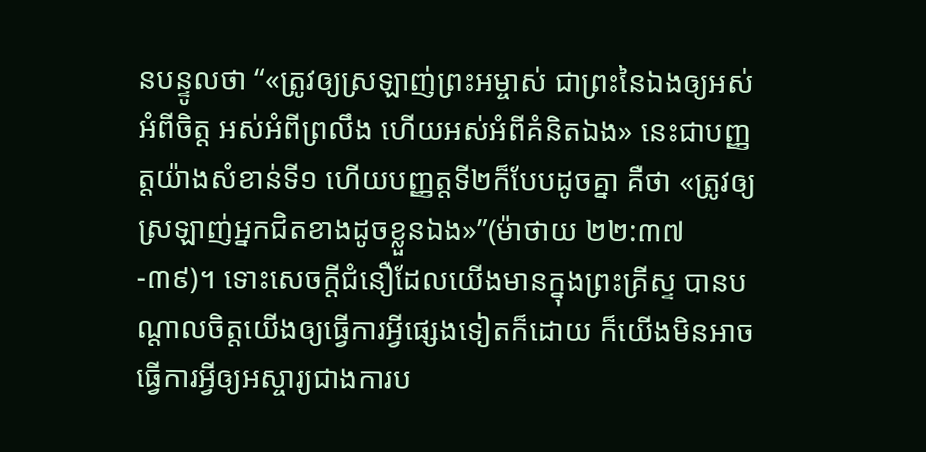នបន្ទូលថា “«ត្រូវឲ្យស្រឡាញ់ព្រះអម្ចាស់ ជាព្រះនៃឯងឲ្យអស់អំពីចិត្ត អស់អំពីព្រលឹង ហើយអស់អំពីគំនិតឯង» នេះជាបញ្ញត្តយ៉ាងសំខាន់ទី១ ហើយបញ្ញត្តទី២ក៏បែបដូចគ្នា គឺថា «ត្រូវឲ្យស្រឡាញ់អ្នកជិតខាងដូចខ្លួនឯង»”(ម៉ាថាយ ២២:៣៧-៣៩)។ ទោះសេចក្តីជំនឿដែលយើងមានក្នុងព្រះគ្រីស្ទ បានបណ្តាលចិត្តយើងឲ្យធ្វើការអ្វីផ្សេងទៀតក៏ដោយ ក៏យើងមិនអាចធ្វើការអ្វីឲ្យអស្ចារ្យជាងការប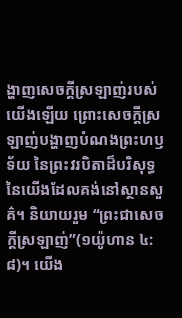ង្ហាញសេចក្តីស្រឡាញ់របស់យើងឡើយ ព្រោះសេចក្តីស្រឡាញ់បង្ហាញបំណងព្រះហឫទ័យ នៃព្រះវរបិតាដ៏បរិសុទ្ធនៃយើងដែលគង់នៅស្ថានសួគ៌។ និយាយរួម “ព្រះជាសេចក្តីស្រឡាញ់”(១យ៉ូហាន ៤:៨)។ យើង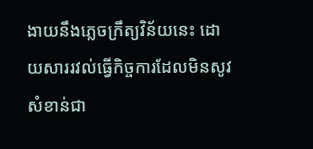ងាយនឹងភ្លេចក្រឹត្យវិន័យនេះ ដោយសាររវល់ធ្វើកិច្ចការដែលមិនសូវសំខាន់ជា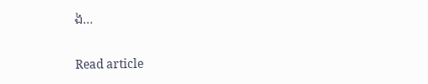ង…

Read article